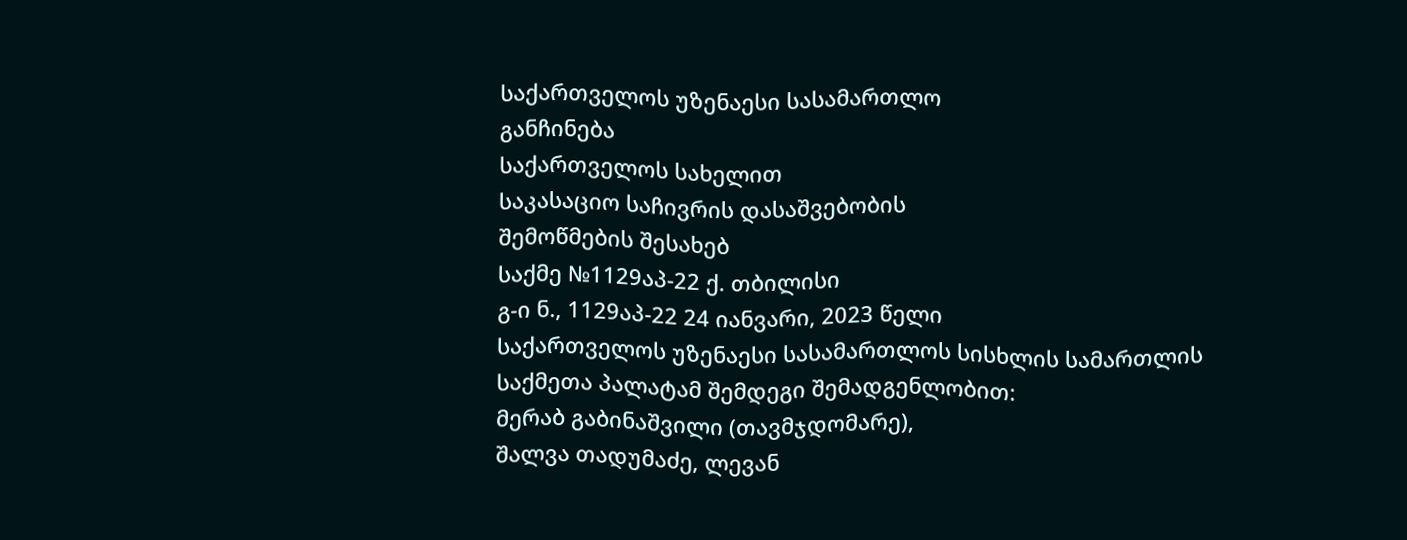საქართველოს უზენაესი სასამართლო
განჩინება
საქართველოს სახელით
საკასაციო საჩივრის დასაშვებობის
შემოწმების შესახებ
საქმე №1129აპ-22 ქ. თბილისი
გ-ი ნ., 1129აპ-22 24 იანვარი, 2023 წელი
საქართველოს უზენაესი სასამართლოს სისხლის სამართლის საქმეთა პალატამ შემდეგი შემადგენლობით:
მერაბ გაბინაშვილი (თავმჯდომარე),
შალვა თადუმაძე, ლევან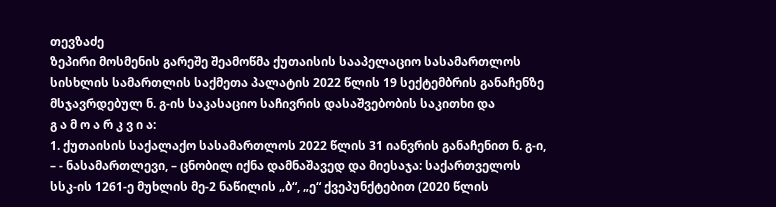თევზაძე
ზეპირი მოსმენის გარეშე შეამოწმა ქუთაისის სააპელაციო სასამართლოს სისხლის სამართლის საქმეთა პალატის 2022 წლის 19 სექტემბრის განაჩენზე მსჯავრდებულ ნ. გ-ის საკასაციო საჩივრის დასაშვებობის საკითხი და
გ ა მ ო ა რ კ ვ ი ა:
1. ქუთაისის საქალაქო სასამართლოს 2022 წლის 31 იანვრის განაჩენით ნ. გ-ი, – - ნასამართლევი, – ცნობილ იქნა დამნაშავედ და მიესაჯა: საქართველოს სსკ-ის 1261-ე მუხლის მე-2 ნაწილის „ბ“, „ე“ ქვეპუნქტებით (2020 წლის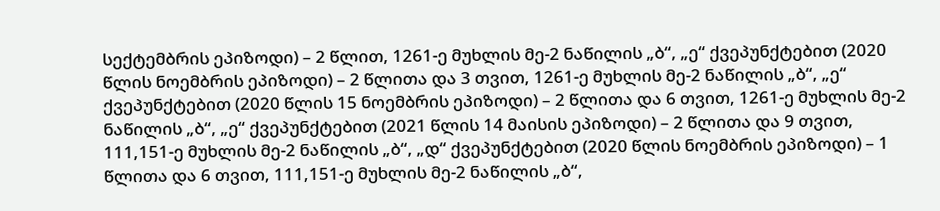სექტემბრის ეპიზოდი) – 2 წლით, 1261-ე მუხლის მე-2 ნაწილის „ბ“, „ე“ ქვეპუნქტებით (2020 წლის ნოემბრის ეპიზოდი) – 2 წლითა და 3 თვით, 1261-ე მუხლის მე-2 ნაწილის „ბ“, „ე“ ქვეპუნქტებით (2020 წლის 15 ნოემბრის ეპიზოდი) – 2 წლითა და 6 თვით, 1261-ე მუხლის მე-2 ნაწილის „ბ“, „ე“ ქვეპუნქტებით (2021 წლის 14 მაისის ეპიზოდი) – 2 წლითა და 9 თვით, 111,151-ე მუხლის მე-2 ნაწილის „ბ“, „დ“ ქვეპუნქტებით (2020 წლის ნოემბრის ეპიზოდი) – 1 წლითა და 6 თვით, 111,151-ე მუხლის მე-2 ნაწილის „ბ“,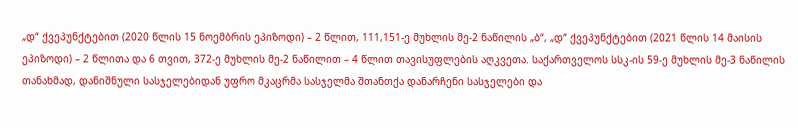„დ“ ქვეპუნქტებით (2020 წლის 15 ნოემბრის ეპიზოდი) – 2 წლით, 111,151-ე მუხლის მე-2 ნაწილის „ბ“, „დ“ ქვეპუნქტებით (2021 წლის 14 მაისის ეპიზოდი) – 2 წლითა და 6 თვით, 372-ე მუხლის მე-2 ნაწილით – 4 წლით თავისუფლების აღკვეთა. საქართველოს სსკ-ის 59-ე მუხლის მე-3 ნაწილის თანახმად, დანიშნული სასჯელებიდან უფრო მკაცრმა სასჯელმა შთანთქა დანარჩენი სასჯელები და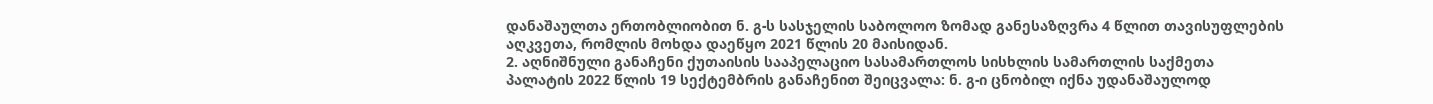დანაშაულთა ერთობლიობით ნ. გ-ს სასჯელის საბოლოო ზომად განესაზღვრა 4 წლით თავისუფლების აღკვეთა, რომლის მოხდა დაეწყო 2021 წლის 20 მაისიდან.
2. აღნიშნული განაჩენი ქუთაისის სააპელაციო სასამართლოს სისხლის სამართლის საქმეთა პალატის 2022 წლის 19 სექტემბრის განაჩენით შეიცვალა: ნ. გ-ი ცნობილ იქნა უდანაშაულოდ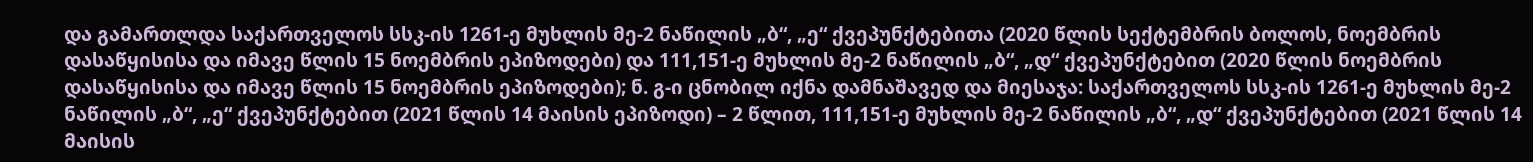და გამართლდა საქართველოს სსკ-ის 1261-ე მუხლის მე-2 ნაწილის „ბ“, „ე“ ქვეპუნქტებითა (2020 წლის სექტემბრის ბოლოს, ნოემბრის დასაწყისისა და იმავე წლის 15 ნოემბრის ეპიზოდები) და 111,151-ე მუხლის მე-2 ნაწილის „ბ“, „დ“ ქვეპუნქტებით (2020 წლის ნოემბრის დასაწყისისა და იმავე წლის 15 ნოემბრის ეპიზოდები); ნ. გ-ი ცნობილ იქნა დამნაშავედ და მიესაჯა: საქართველოს სსკ-ის 1261-ე მუხლის მე-2 ნაწილის „ბ“, „ე“ ქვეპუნქტებით (2021 წლის 14 მაისის ეპიზოდი) – 2 წლით, 111,151-ე მუხლის მე-2 ნაწილის „ბ“, „დ“ ქვეპუნქტებით (2021 წლის 14 მაისის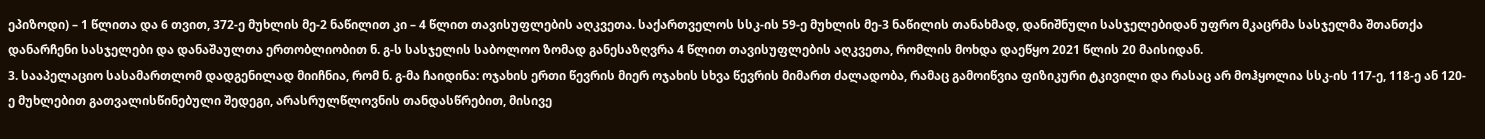ეპიზოდი) – 1 წლითა და 6 თვით, 372-ე მუხლის მე-2 ნაწილით კი – 4 წლით თავისუფლების აღკვეთა. საქართველოს სსკ-ის 59-ე მუხლის მე-3 ნაწილის თანახმად, დანიშნული სასჯელებიდან უფრო მკაცრმა სასჯელმა შთანთქა დანარჩენი სასჯელები და დანაშაულთა ერთობლიობით ნ. გ-ს სასჯელის საბოლოო ზომად განესაზღვრა 4 წლით თავისუფლების აღკვეთა, რომლის მოხდა დაეწყო 2021 წლის 20 მაისიდან.
3. სააპელაციო სასამართლომ დადგენილად მიიჩნია, რომ ნ. გ-მა ჩაიდინა: ოჯახის ერთი წევრის მიერ ოჯახის სხვა წევრის მიმართ ძალადობა, რამაც გამოიწვია ფიზიკური ტკივილი და რასაც არ მოჰყოლია სსკ-ის 117-ე, 118-ე ან 120-ე მუხლებით გათვალისწინებული შედეგი, არასრულწლოვნის თანდასწრებით, მისივე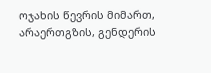ოჯახის წევრის მიმართ, არაერთგზის, გენდერის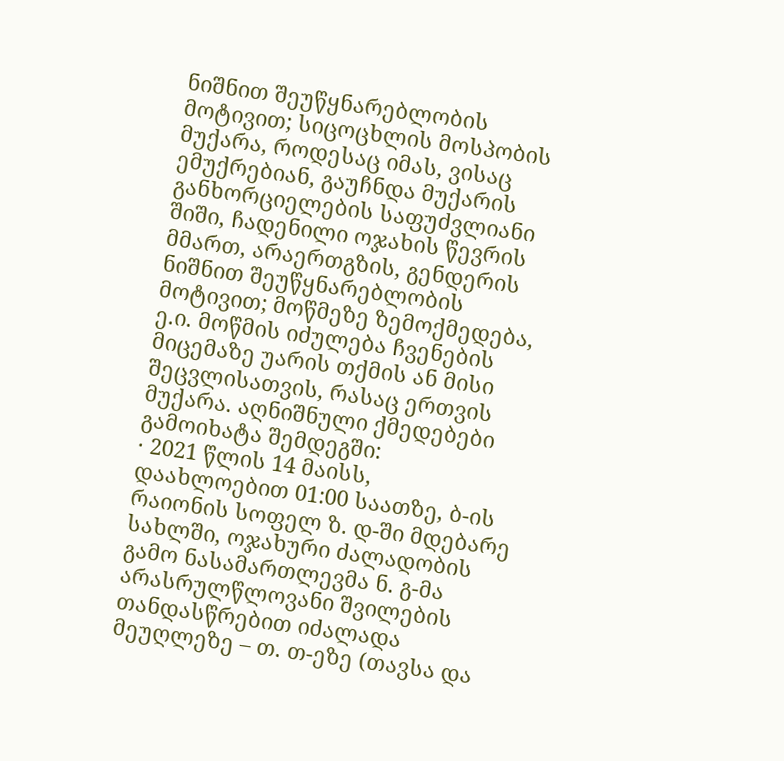ნიშნით შეუწყნარებლობის მოტივით; სიცოცხლის მოსპობის მუქარა, როდესაც იმას, ვისაც ემუქრებიან, გაუჩნდა მუქარის განხორციელების საფუძვლიანი შიში, ჩადენილი ოჯახის წევრის მმართ, არაერთგზის, გენდერის ნიშნით შეუწყნარებლობის მოტივით; მოწმეზე ზემოქმედება, ე.ი. მოწმის იძულება ჩვენების მიცემაზე უარის თქმის ან მისი შეცვლისათვის, რასაც ერთვის მუქარა. აღნიშნული ქმედებები გამოიხატა შემდეგში:
· 2021 წლის 14 მაისს, დაახლოებით 01:00 საათზე, ბ-ის რაიონის სოფელ ზ. დ-ში მდებარე სახლში, ოჯახური ძალადობის გამო ნასამართლევმა ნ. გ-მა არასრულწლოვანი შვილების თანდასწრებით იძალადა მეუღლეზე – თ. თ-ეზე (თავსა და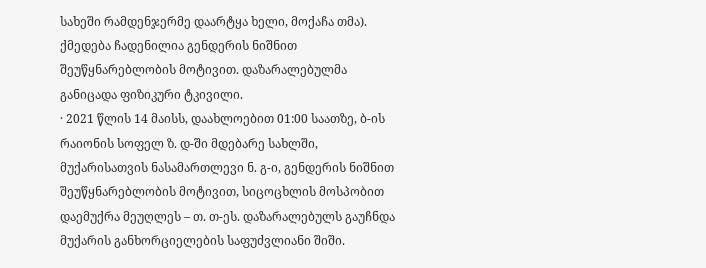სახეში რამდენჯერმე დაარტყა ხელი, მოქაჩა თმა). ქმედება ჩადენილია გენდერის ნიშნით შეუწყნარებლობის მოტივით. დაზარალებულმა განიცადა ფიზიკური ტკივილი.
· 2021 წლის 14 მაისს, დაახლოებით 01:00 საათზე, ბ-ის რაიონის სოფელ ზ. დ-ში მდებარე სახლში, მუქარისათვის ნასამართლევი ნ. გ-ი, გენდერის ნიშნით შეუწყნარებლობის მოტივით, სიცოცხლის მოსპობით დაემუქრა მეუღლეს – თ. თ-ეს. დაზარალებულს გაუჩნდა მუქარის განხორციელების საფუძვლიანი შიში.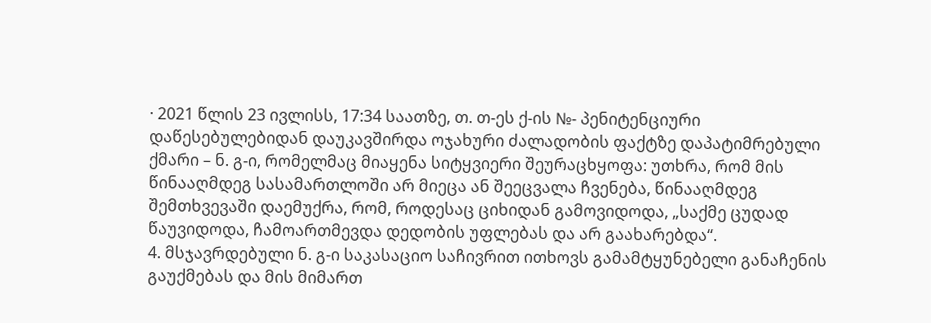· 2021 წლის 23 ივლისს, 17:34 საათზე, თ. თ-ეს ქ-ის №- პენიტენციური დაწესებულებიდან დაუკავშირდა ოჯახური ძალადობის ფაქტზე დაპატიმრებული ქმარი – ნ. გ-ი, რომელმაც მიაყენა სიტყვიერი შეურაცხყოფა: უთხრა, რომ მის წინააღმდეგ სასამართლოში არ მიეცა ან შეეცვალა ჩვენება, წინააღმდეგ შემთხვევაში დაემუქრა, რომ, როდესაც ციხიდან გამოვიდოდა, „საქმე ცუდად წაუვიდოდა, ჩამოართმევდა დედობის უფლებას და არ გაახარებდა“.
4. მსჯავრდებული ნ. გ-ი საკასაციო საჩივრით ითხოვს გამამტყუნებელი განაჩენის გაუქმებას და მის მიმართ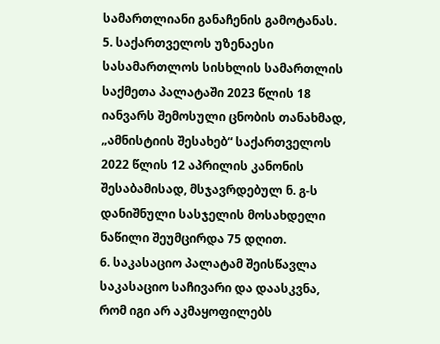სამართლიანი განაჩენის გამოტანას.
5. საქართველოს უზენაესი სასამართლოს სისხლის სამართლის საქმეთა პალატაში 2023 წლის 18 იანვარს შემოსული ცნობის თანახმად, „ამნისტიის შესახებ“ საქართველოს 2022 წლის 12 აპრილის კანონის შესაბამისად, მსჯავრდებულ ნ. გ-ს დანიშნული სასჯელის მოსახდელი ნაწილი შეუმცირდა 75 დღით.
6. საკასაციო პალატამ შეისწავლა საკასაციო საჩივარი და დაასკვნა, რომ იგი არ აკმაყოფილებს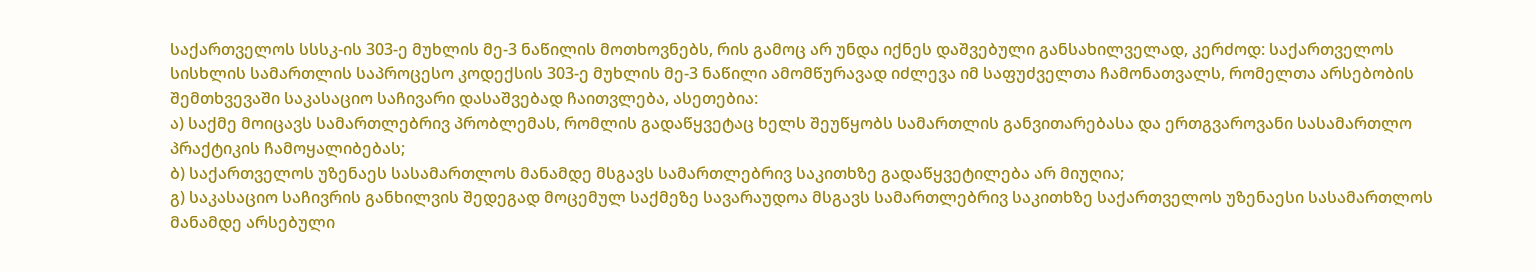საქართველოს სსსკ-ის 303-ე მუხლის მე-3 ნაწილის მოთხოვნებს, რის გამოც არ უნდა იქნეს დაშვებული განსახილველად, კერძოდ: საქართველოს სისხლის სამართლის საპროცესო კოდექსის 303-ე მუხლის მე-3 ნაწილი ამომწურავად იძლევა იმ საფუძველთა ჩამონათვალს, რომელთა არსებობის შემთხვევაში საკასაციო საჩივარი დასაშვებად ჩაითვლება, ასეთებია:
ა) საქმე მოიცავს სამართლებრივ პრობლემას, რომლის გადაწყვეტაც ხელს შეუწყობს სამართლის განვითარებასა და ერთგვაროვანი სასამართლო პრაქტიკის ჩამოყალიბებას;
ბ) საქართველოს უზენაეს სასამართლოს მანამდე მსგავს სამართლებრივ საკითხზე გადაწყვეტილება არ მიუღია;
გ) საკასაციო საჩივრის განხილვის შედეგად მოცემულ საქმეზე სავარაუდოა მსგავს სამართლებრივ საკითხზე საქართველოს უზენაესი სასამართლოს მანამდე არსებული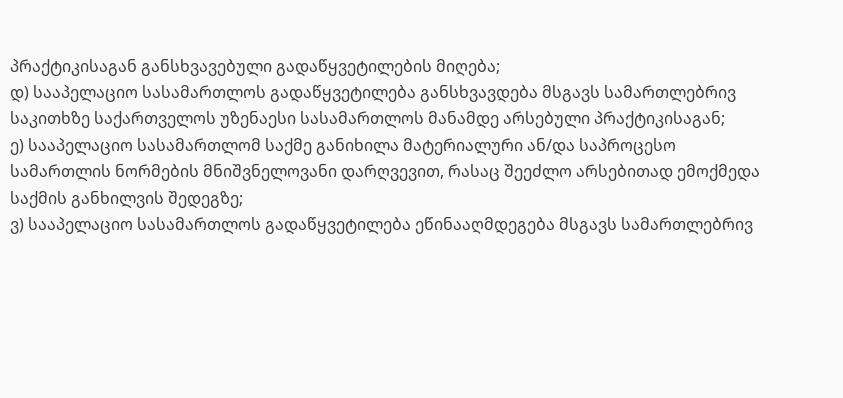პრაქტიკისაგან განსხვავებული გადაწყვეტილების მიღება;
დ) სააპელაციო სასამართლოს გადაწყვეტილება განსხვავდება მსგავს სამართლებრივ საკითხზე საქართველოს უზენაესი სასამართლოს მანამდე არსებული პრაქტიკისაგან;
ე) სააპელაციო სასამართლომ საქმე განიხილა მატერიალური ან/და საპროცესო სამართლის ნორმების მნიშვნელოვანი დარღვევით, რასაც შეეძლო არსებითად ემოქმედა საქმის განხილვის შედეგზე;
ვ) სააპელაციო სასამართლოს გადაწყვეტილება ეწინააღმდეგება მსგავს სამართლებრივ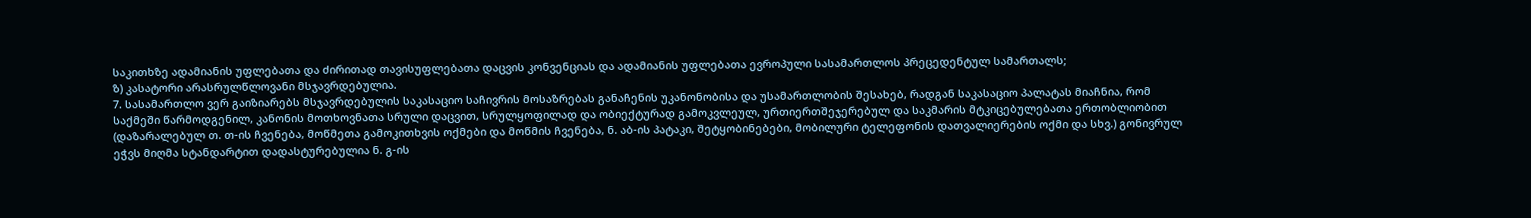საკითხზე ადამიანის უფლებათა და ძირითად თავისუფლებათა დაცვის კონვენციას და ადამიანის უფლებათა ევროპული სასამართლოს პრეცედენტულ სამართალს;
ზ) კასატორი არასრულწლოვანი მსჯავრდებულია.
7. სასამართლო ვერ გაიზიარებს მსჯავრდებულის საკასაციო საჩივრის მოსაზრებას განაჩენის უკანონობისა და უსამართლობის შესახებ, რადგან საკასაციო პალატას მიაჩნია, რომ საქმეში წარმოდგენილ, კანონის მოთხოვნათა სრული დაცვით, სრულყოფილად და ობიექტურად გამოკვლეულ, ურთიერთშეჯერებულ და საკმარის მტკიცებულებათა ერთობლიობით (დაზარალებულ თ. თ-ის ჩვენება, მოწმეთა გამოკითხვის ოქმები და მოწმის ჩვენება, ნ. აბ-ის პატაკი, შეტყობინებები, მობილური ტელეფონის დათვალიერების ოქმი და სხვ.) გონივრულ ეჭვს მიღმა სტანდარტით დადასტურებულია ნ. გ-ის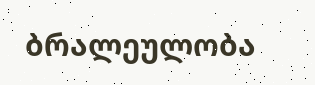ბრალეულობა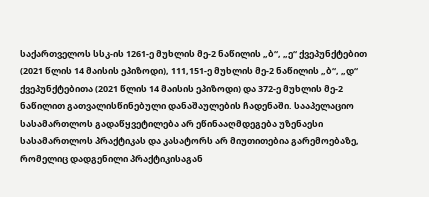საქართველოს სსკ-ის 1261-ე მუხლის მე-2 ნაწილის „ბ“, „ე“ ქვეპუნქტებით (2021 წლის 14 მაისის ეპიზოდი), 111,151-ე მუხლის მე-2 ნაწილის „ბ“, „დ“ ქვეპუნქტებითა (2021 წლის 14 მაისის ეპიზოდი) და 372-ე მუხლის მე-2 ნაწილით გათვალისწინებული დანაშაულების ჩადენაში. სააპელაციო სასამართლოს გადაწყვეტილება არ ეწინააღმდეგება უზენაესი სასამართლოს პრაქტიკას და კასატორს არ მიუთითებია გარემოებაზე, რომელიც დადგენილი პრაქტიკისაგან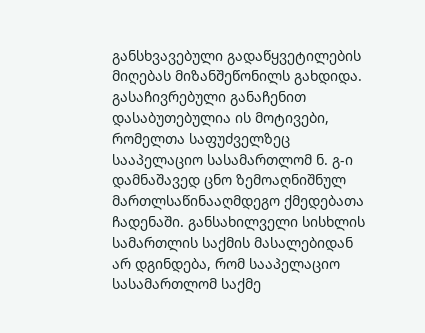განსხვავებული გადაწყვეტილების მიღებას მიზანშეწონილს გახდიდა. გასაჩივრებული განაჩენით დასაბუთებულია ის მოტივები, რომელთა საფუძველზეც სააპელაციო სასამართლომ ნ. გ-ი დამნაშავედ ცნო ზემოაღნიშნულ მართლსაწინააღმდეგო ქმედებათა ჩადენაში. განსახილველი სისხლის სამართლის საქმის მასალებიდან არ დგინდება, რომ სააპელაციო სასამართლომ საქმე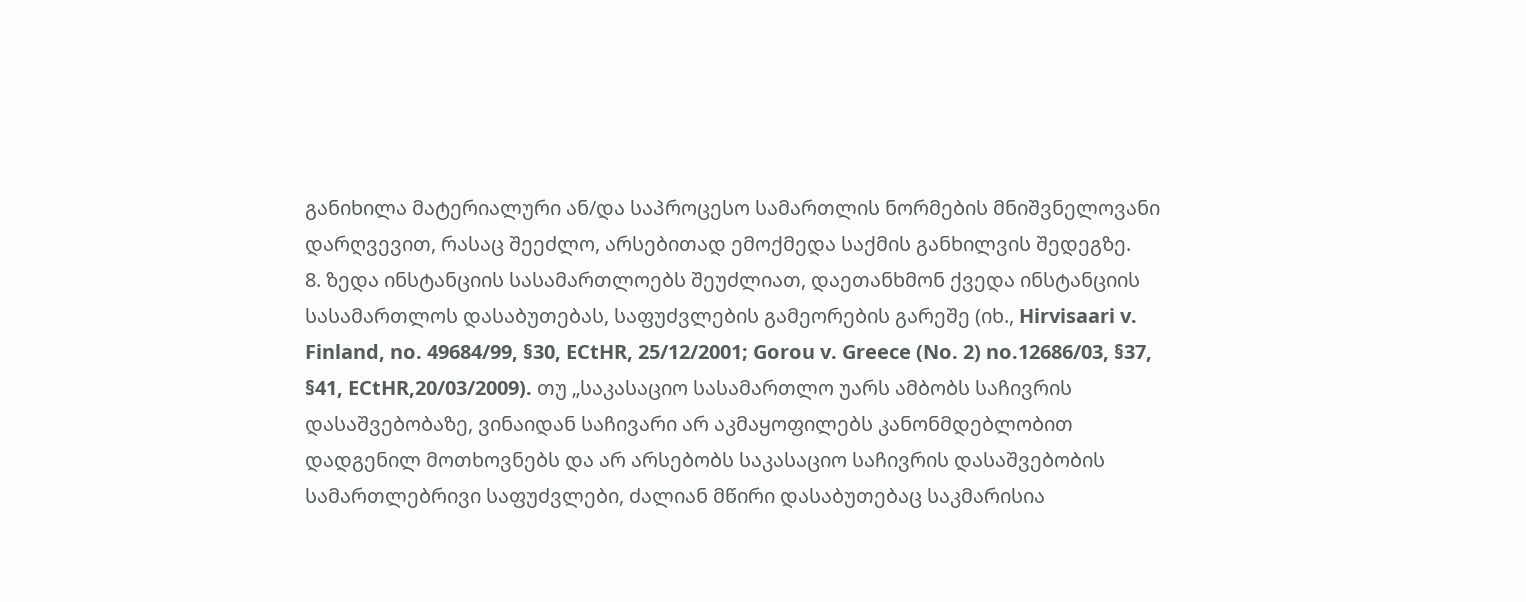განიხილა მატერიალური ან/და საპროცესო სამართლის ნორმების მნიშვნელოვანი დარღვევით, რასაც შეეძლო, არსებითად ემოქმედა საქმის განხილვის შედეგზე.
8. ზედა ინსტანციის სასამართლოებს შეუძლიათ, დაეთანხმონ ქვედა ინსტანციის სასამართლოს დასაბუთებას, საფუძვლების გამეორების გარეშე (იხ., Hirvisaari v. Finland, no. 49684/99, §30, ECtHR, 25/12/2001; Gorou v. Greece (No. 2) no.12686/03, §37, §41, ECtHR,20/03/2009). თუ „საკასაციო სასამართლო უარს ამბობს საჩივრის დასაშვებობაზე, ვინაიდან საჩივარი არ აკმაყოფილებს კანონმდებლობით დადგენილ მოთხოვნებს და არ არსებობს საკასაციო საჩივრის დასაშვებობის სამართლებრივი საფუძვლები, ძალიან მწირი დასაბუთებაც საკმარისია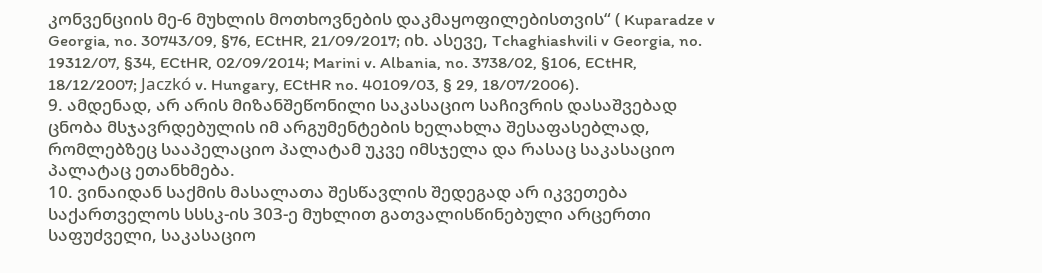კონვენციის მე-6 მუხლის მოთხოვნების დაკმაყოფილებისთვის“ ( Kuparadze v Georgia, no. 30743/09, §76, ECtHR, 21/09/2017; იხ. ასევე, Tchaghiashvili v Georgia, no. 19312/07, §34, ECtHR, 02/09/2014; Marini v. Albania, no. 3738/02, §106, ECtHR, 18/12/2007; Jaczkó v. Hungary, ECtHR no. 40109/03, § 29, 18/07/2006).
9. ამდენად, არ არის მიზანშეწონილი საკასაციო საჩივრის დასაშვებად ცნობა მსჯავრდებულის იმ არგუმენტების ხელახლა შესაფასებლად, რომლებზეც სააპელაციო პალატამ უკვე იმსჯელა და რასაც საკასაციო პალატაც ეთანხმება.
10. ვინაიდან საქმის მასალათა შესწავლის შედეგად არ იკვეთება საქართველოს სსსკ-ის 303-ე მუხლით გათვალისწინებული არცერთი საფუძველი, საკასაციო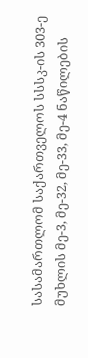სასამართლომ საქართველოს სსსკ-ის 303-ე მუხლის მე-3, მე-32, მე-33, მე-4 ნაწილების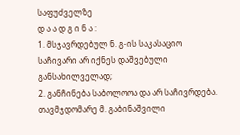საფუძველზე
დ ა ა დ გ ი ნ ა :
1. მსჯავრდებულ ნ. გ-ის საკასაციო საჩივარი არ იქნეს დაშვებული განსახილველად;
2. განჩინება საბოლოოა და არ საჩივრდება.
თავმჯდომარე მ. გაბინაშვილი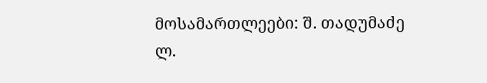მოსამართლეები: შ. თადუმაძე
ლ.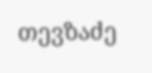თევზაძე